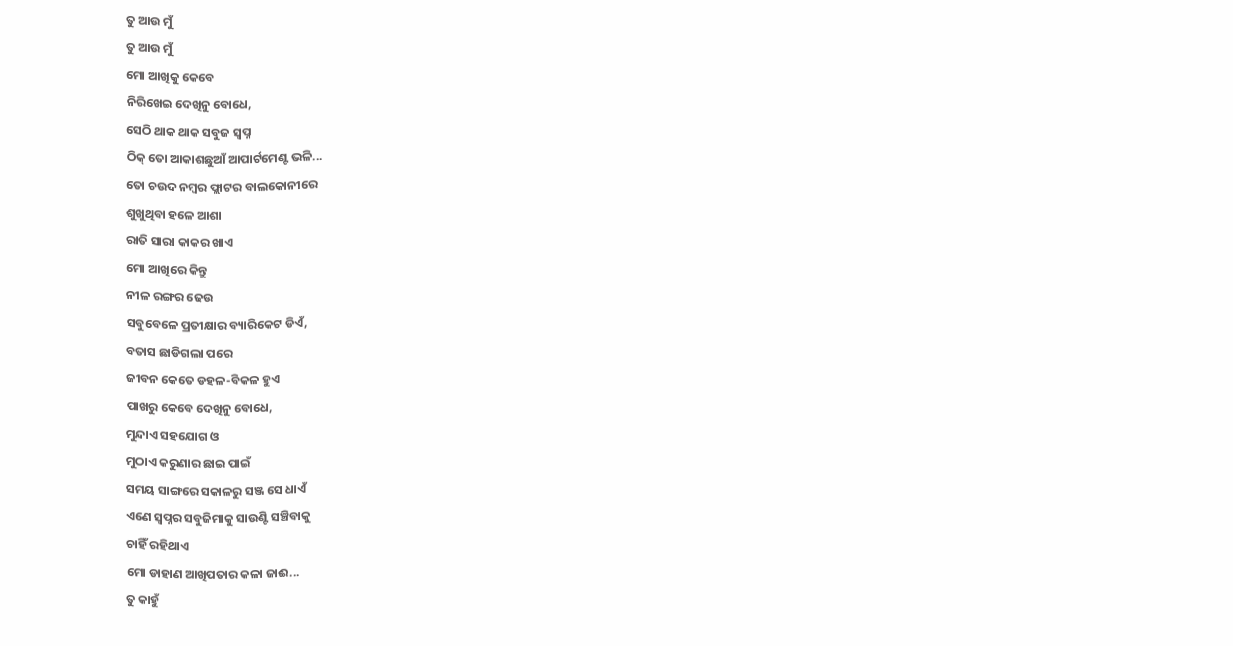ତୁ ଆଉ ମୁଁ
ତୁ ଆଉ ମୁଁ
ମୋ ଆଖିକୁ କେବେ
ନିରିଖେଇ ଦେଖିନୁ ବୋଧେ,
ସେଠି ଥାକ ଥାକ ସବୁଜ ସ୍ଵପ୍ନ
ଠିକ୍ ତୋ ଆକାଶଛୁଆଁ ଆପାର୍ଟମେଣ୍ଟ ଭଳି...
ତୋ ଚଉଦ ନମ୍ବର ଫ୍ଲାଟର ବାଲକୋନୀରେ
ଶୁଖୁଥିବା ହଳେ ଆଶା
ରାତି ସାରା କାକର ଖାଏ
ମୋ ଆଖିରେ କିନ୍ତୁ
ନୀଳ ରଙ୍ଗର ଢେଉ
ସବୁବେଳେ ପ୍ରତୀକ୍ଷାର ବ୍ୟାରିକେଟ ଡିଏଁ,
ବତାସ ଛାଡିଗଲା ପରେ
ଜୀବନ କେତେ ଡହଳ-ବିକଳ ହୁଏ
ପାଖରୁ କେବେ ଦେଖିନୁ ବୋଧେ,
ମୁନ୍ଦାଏ ସହଯୋଗ ଓ
ମୁଠାଏ କରୁଣାର ଛାଇ ପାଇଁ
ସମୟ ସାଙ୍ଗରେ ସକାଳରୁ ସଞ୍ଜ ସେ ଧାଏଁ
ଏଣେ ସ୍ଵପ୍ନର ସବୁଜିମାକୁ ସାଉଣ୍ଟି ସଞ୍ଚିବାକୁ
ଚାହିଁ ରହିଥାଏ
ମୋ ଡାହାଣ ଆଖିପତାର କଳା ଜାଈ...
ତୁ କାହୁଁ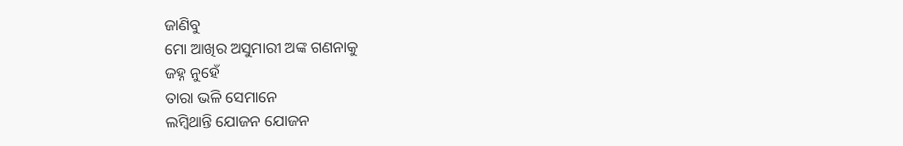ଜାଣିବୁ
ମୋ ଆଖିର ଅସୁମାରୀ ଅଙ୍କ ଗଣନାକୁ
ଜହ୍ନ ନୁହେଁ
ତାରା ଭଳି ସେମାନେ
ଲମ୍ବିଥାନ୍ତି ଯୋଜନ ଯୋଜନ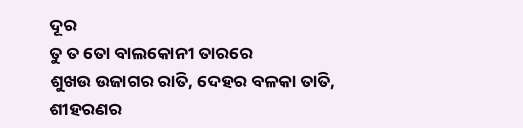ଦୂର
ତୁ ତ ତୋ ବାଲକୋନୀ ତାରରେ
ଶୁଖଉ ଉଜାଗର ରାତି, ଦେହର ବଳକା ତାତି,
ଶୀହରଣର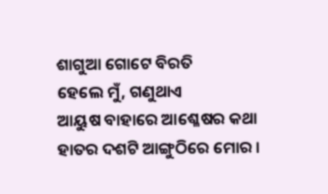ଶାଗୁଆ ଗୋଟେ ବିରତି
ହେଲେ ମୁଁ, ଗଣୁଥାଏ
ଆୟୁଷ ବାହାରେ ଆଶ୍ଳେଷର କଥା
ହାତର ଦଶଟି ଆଙ୍ଗୁଠିରେ ମୋର ।